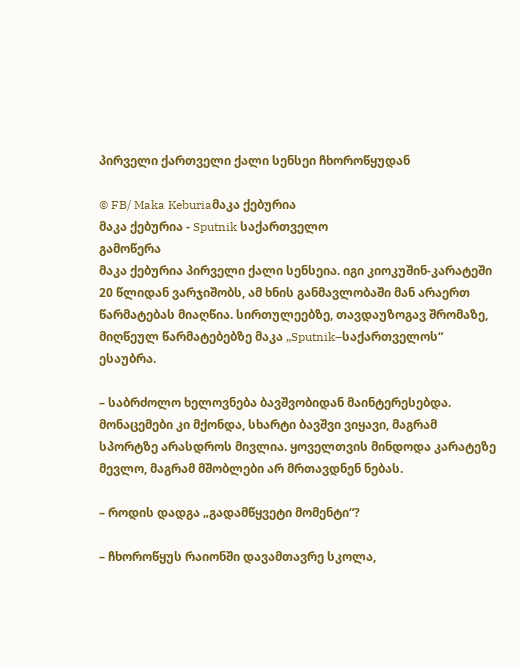პირველი ქართველი ქალი სენსეი ჩხოროწყუდან

© FB/ Maka Keburiaმაკა ქებურია
მაკა ქებურია - Sputnik საქართველო
გამოწერა
მაკა ქებურია პირველი ქალი სენსეია. იგი კიოკუშინ-კარატეში 20 წლიდან ვარჯიშობს, ამ ხნის განმავლობაში მან არაერთ წარმატებას მიაღწია. სირთულეებზე, თავდაუზოგავ შრომაზე, მიღწეულ წარმატებებზე მაკა „Sputnik–საქართველოს“ ესაუბრა.

– საბრძოლო ხელოვნება ბავშვობიდან მაინტერესებდა. მონაცემები კი მქონდა, სხარტი ბავშვი ვიყავი, მაგრამ სპორტზე არასდროს მივლია. ყოველთვის მინდოდა კარატეზე მევლო, მაგრამ მშობლები არ მრთავდნენ ნებას.

– როდის დადგა „გადამწყვეტი მომენტი“?

– ჩხოროწყუს რაიონში დავამთავრე სკოლა,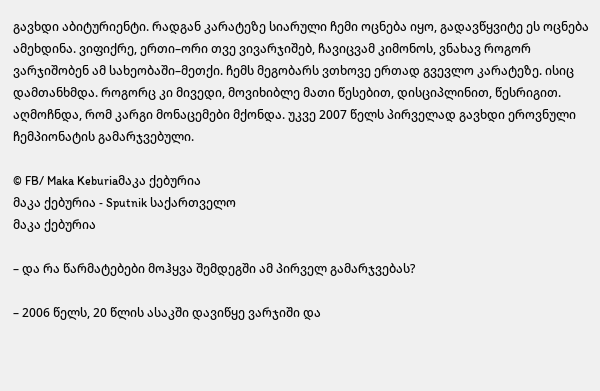გავხდი აბიტურიენტი. რადგან კარატეზე სიარული ჩემი ოცნება იყო, გადავწყვიტე ეს ოცნება ამეხდინა. ვიფიქრე, ერთი–ორი თვე ვივარჯიშებ, ჩავიცვამ კიმონოს, ვნახავ როგორ ვარჯიშობენ ამ სახეობაში–მეთქი. ჩემს მეგობარს ვთხოვე ერთად გვევლო კარატეზე. ისიც დამთანხმდა. როგორც კი მივედი, მოვიხიბლე მათი წესებით, დისციპლინით, წესრიგით. აღმოჩნდა, რომ კარგი მონაცემები მქონდა. უკვე 2007 წელს პირველად გავხდი ეროვნული ჩემპიონატის გამარჯვებული.

© FB/ Maka Keburiaმაკა ქებურია
მაკა ქებურია - Sputnik საქართველო
მაკა ქებურია

– და რა წარმატებები მოჰყვა შემდეგში ამ პირველ გამარჯვებას?

– 2006 წელს, 20 წლის ასაკში დავიწყე ვარჯიში და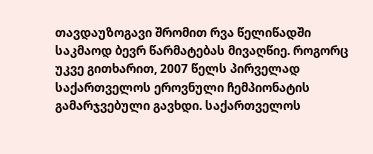თავდაუზოგავი შრომით რვა წელიწადში საკმაოდ ბევრ წარმატებას მივაღწიე. როგორც უკვე გითხარით, 2007 წელს პირველად საქართველოს ეროვნული ჩემპიონატის გამარჯვებული გავხდი. საქართველოს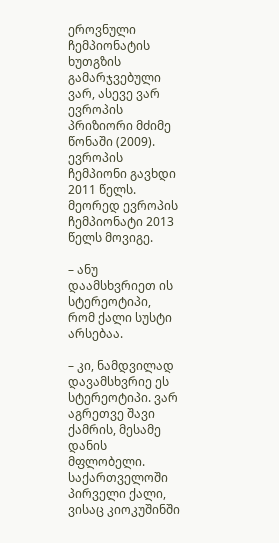ეროვნული ჩემპიონატის ხუთგზის გამარჯვებული ვარ, ასევე ვარ ევროპის პრიზიორი მძიმე წონაში (2009). ევროპის ჩემპიონი გავხდი 2011 წელს. მეორედ ევროპის ჩემპიონატი 2013 წელს მოვიგე.

– ანუ დაამსხვრიეთ ის სტერეოტიპი, რომ ქალი სუსტი არსებაა.

– კი, ნამდვილად დავამსხვრიე ეს სტერეოტიპი. ვარ აგრეთვე შავი ქამრის, მესამე დანის მფლობელი. საქართველოში პირველი ქალი, ვისაც კიოკუშინში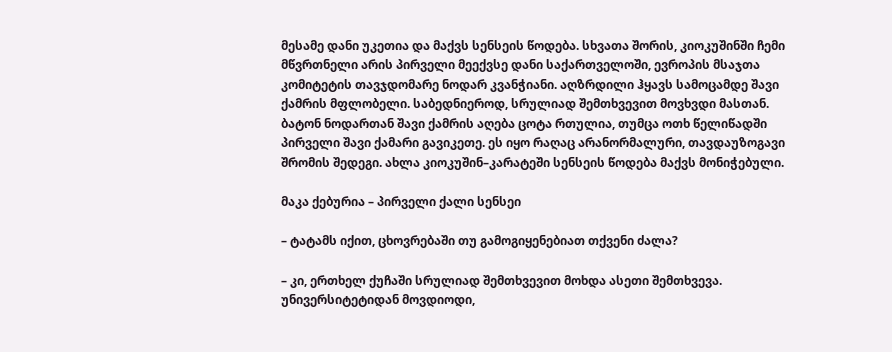მესამე დანი უკეთია და მაქვს სენსეის წოდება. სხვათა შორის, კიოკუშინში ჩემი მწვრთნელი არის პირველი მეექვსე დანი საქართველოში, ევროპის მსაჯთა კომიტეტის თავჯდომარე ნოდარ კვანჭიანი. აღზრდილი ჰყავს სამოცამდე შავი ქამრის მფლობელი. საბედნიეროდ, სრულიად შემთხვევით მოვხვდი მასთან. ბატონ ნოდართან შავი ქამრის აღება ცოტა რთულია, თუმცა ოთხ წელიწადში პირველი შავი ქამარი გავიკეთე. ეს იყო რაღაც არანორმალური, თავდაუზოგავი შრომის შედეგი. ახლა კიოკუშინ–კარატეში სენსეის წოდება მაქვს მონიჭებული.

მაკა ქებურია – პირველი ქალი სენსეი

– ტატამს იქით, ცხოვრებაში თუ გამოგიყენებიათ თქვენი ძალა?

– კი, ერთხელ ქუჩაში სრულიად შემთხვევით მოხდა ასეთი შემთხვევა. უნივერსიტეტიდან მოვდიოდი,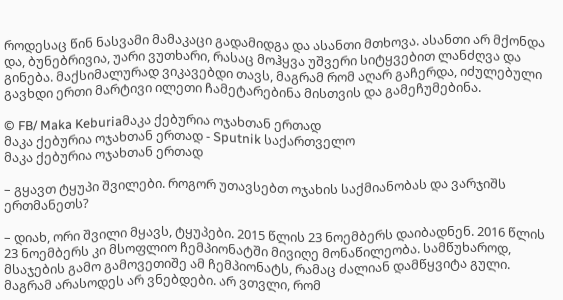როდესაც წინ ნასვამი მამაკაცი გადამიდგა და ასანთი მთხოვა. ასანთი არ მქონდა და, ბუნებრივია, უარი ვუთხარი, რასაც მოჰყვა უშვერი სიტყვებით ლანძღვა და გინება. მაქსიმალურად ვიკავებდი თავს, მაგრამ რომ აღარ გაჩერდა, იძულებული გავხდი ერთი მარტივი ილეთი ჩამეტარებინა მისთვის და გამეჩუმებინა.

© FB/ Maka Keburiaმაკა ქებურია ოჯახთან ერთად
მაკა ქებურია ოჯახთან ერთად - Sputnik საქართველო
მაკა ქებურია ოჯახთან ერთად

– გყავთ ტყუპი შვილები. როგორ უთავსებთ ოჯახის საქმიანობას და ვარჯიშს ერთმანეთს?

– დიახ, ორი შვილი მყავს, ტყუპები. 2015 წლის 23 ნოემბერს დაიბადნენ. 2016 წლის 23 ნოემბერს კი მსოფლიო ჩემპიონატში მივიღე მონაწილეობა. სამწუხაროდ, მსაჯების გამო გამოვეთიშე ამ ჩემპიონატს, რამაც ძალიან დამწყვიტა გული. მაგრამ არასოდეს არ ვნებდები. არ ვთვლი, რომ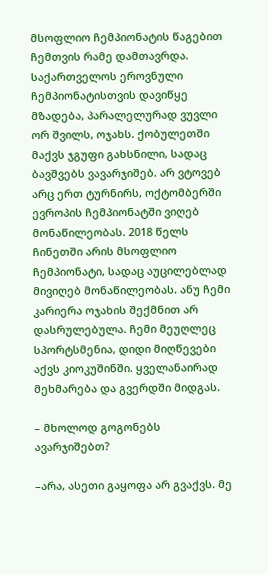მსოფლიო ჩემპიონატის წაგებით ჩემთვის რამე დამთავრდა. საქართველოს ეროვნული ჩემპიონატისთვის დავიწყე მზადება, პარალელურად ვუვლი ორ შვილს, ოჯახს. ქობულეთში მაქვს ჯგუფი გახსნილი, სადაც ბავშვებს ვავარჯიშებ. არ ვტოვებ არც ერთ ტურნირს, ოქტომბერში ევროპის ჩემპიონატში ვიღებ მონაწილეობას. 2018 წელს ჩინეთში არის მსოფლიო ჩემპიონატი, სადაც აუცილებლად მივიღებ მონაწილეობას. ანუ ჩემი კარიერა ოჯახის შექმნით არ დასრულებულა. ჩემი მეუღლეც სპორტსმენია, დიდი მიღწევები აქვს კიოკუშინში. ყველანაირად მეხმარება და გვერდში მიდგას.

– მხოლოდ გოგონებს ავარჯიშებთ?

–არა, ასეთი გაყოფა არ გვაქვს. მე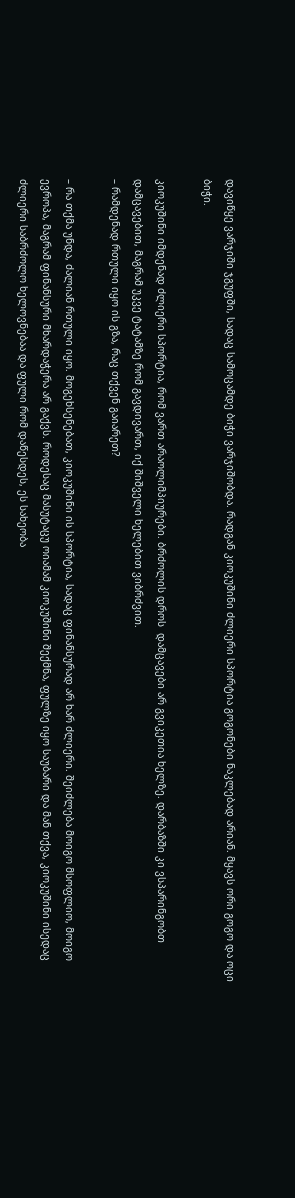დავიწყე ვარჯიში ჯგუფში, სადაც სამოცამდე ბიჭი ვარჯიშობდა. რადგან კიოკუშინი ძლიერი სპორტია გოგონები ნაკლებად არიან. მყავს ორი გოგო და ოცი ბიჭი.

კიოკუშინი იმდენად ძლიერი სპორტია, რომ ვართ არაოლიმპიურები. ბრძოლის დროს  დამცავები არ გვიკეთია ხელზე. დარბაზში კი ვსპარინგობთ დამცავებით, მაგრამ უკვე ტატამზე რომ გავდივართ, იქ შიშველი ხელებით ვიბრძვით.
– რამდენად რთული იყო ის გზა, რაც თქვენ გაიარეთ?

– რა თქმა უნდა, ძალიან რთული იყო. მოგეხსენებათ, კიოკუშინი ის სპორტია, სადაც ფინანსურად არ ხარ ძლიერი. შეიძლება მოიგო მსოფლიო, მოიგო ევროპა, მაგრამ ფინანსური მხარდაჭერა არ გაქვს. როდესაც მასუტაცუ ოიამამ კიოკუშინი შექმნა, ფულზე იყო საუბარი და მან თქვა, კიოკუშინი ისედაც ძლიერი საბრძოლო ხელოვნებაა და ფული რომ დაწესდეს, ეს სახეობა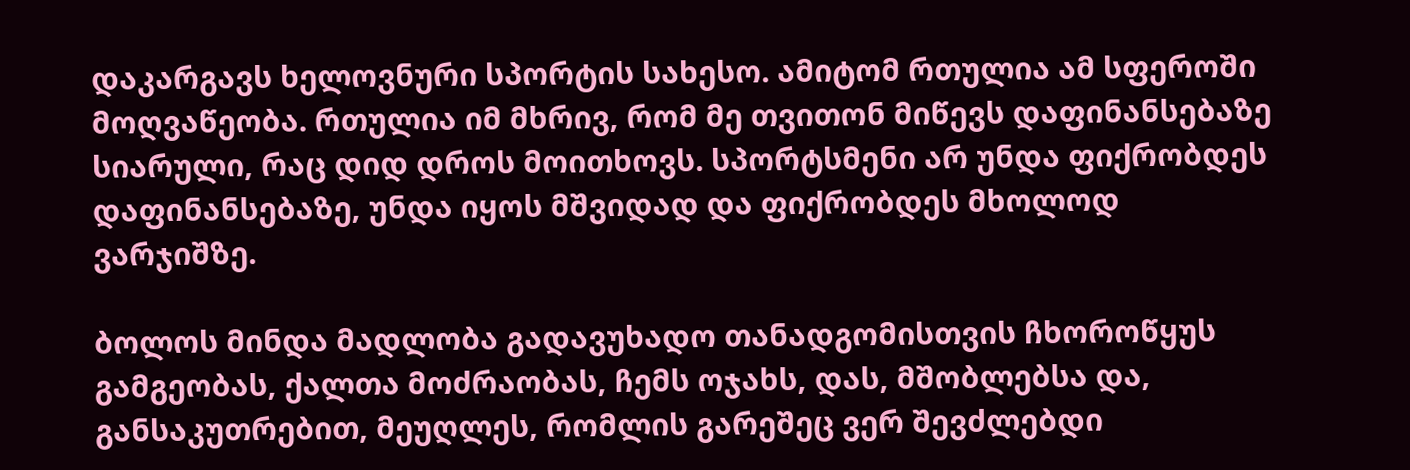დაკარგავს ხელოვნური სპორტის სახესო. ამიტომ რთულია ამ სფეროში მოღვაწეობა. რთულია იმ მხრივ, რომ მე თვითონ მიწევს დაფინანსებაზე სიარული, რაც დიდ დროს მოითხოვს. სპორტსმენი არ უნდა ფიქრობდეს დაფინანსებაზე, უნდა იყოს მშვიდად და ფიქრობდეს მხოლოდ ვარჯიშზე.

ბოლოს მინდა მადლობა გადავუხადო თანადგომისთვის ჩხოროწყუს გამგეობას, ქალთა მოძრაობას, ჩემს ოჯახს, დას, მშობლებსა და, განსაკუთრებით, მეუღლეს, რომლის გარეშეც ვერ შევძლებდი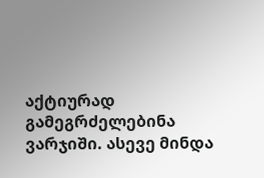აქტიურად გამეგრძელებინა ვარჯიში. ასევე მინდა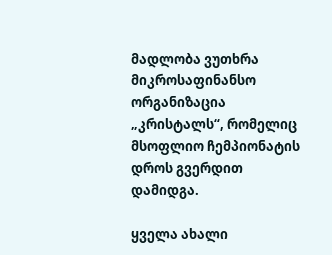მადლობა ვუთხრა მიკროსაფინანსო ორგანიზაცია „კრისტალს“, რომელიც მსოფლიო ჩემპიონატის დროს გვერდით დამიდგა.

ყველა ახალი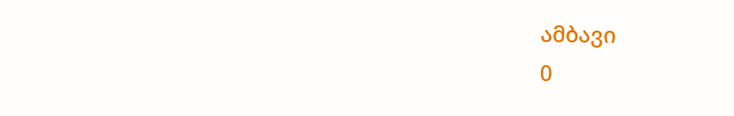ამბავი
0